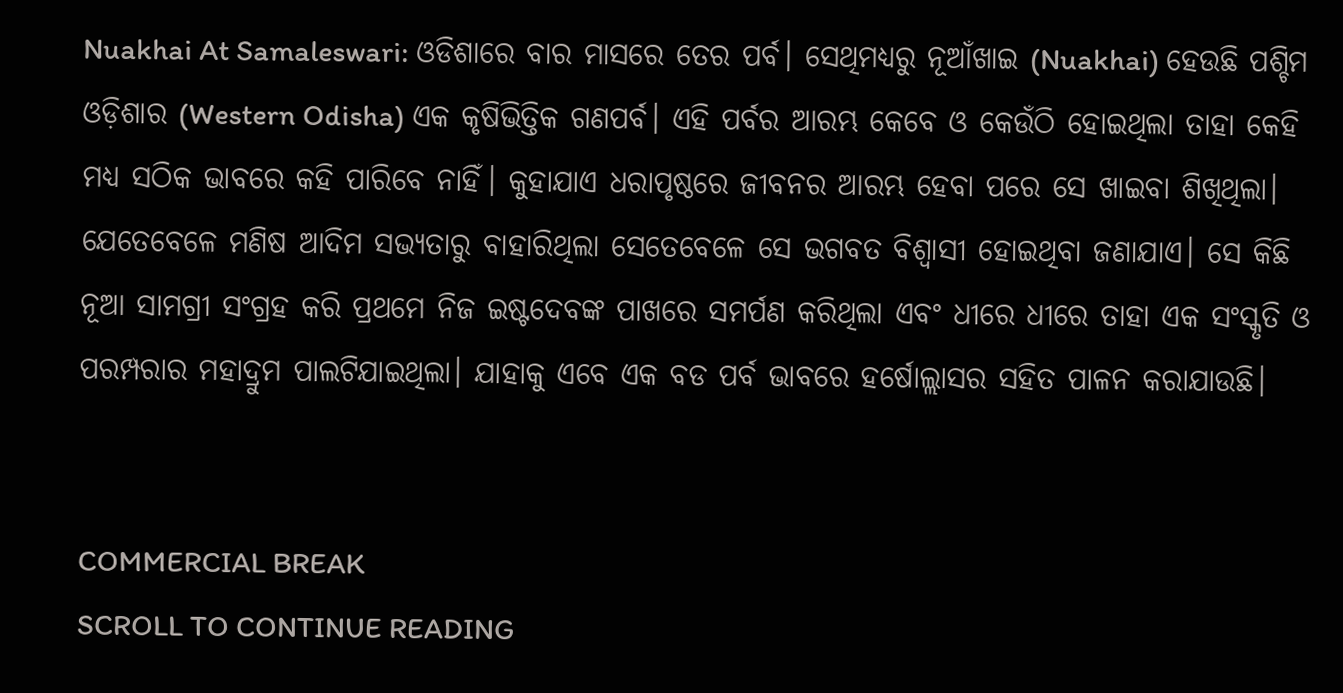Nuakhai At Samaleswari: ଓଡିଶାରେ ବାର ମାସରେ ତେର ପର୍ବ। ସେଥିମଧ୍ୟରୁ ନୂଆଁଖାଇ (Nuakhai) ହେଉଛି ପଶ୍ଚିମ ଓଡ଼ିଶାର (Western Odisha) ଏକ କୃଷିଭିତ୍ତିକ ଗଣପର୍ବ। ଏହି ପର୍ବର ଆରମ୍ଭ କେବେ ଓ କେଉଁଠି ହୋଇଥିଲା ତାହା କେହି ମଧ୍ୟ ସଠିକ ଭାବରେ କହି ପାରିବେ ନାହିଁ। କୁହାଯାଏ ଧରାପୃଷ୍ଠରେ ଜୀବନର ଆରମ୍ଭ ହେବା ପରେ ସେ ଖାଇବା ଶିଖିଥିଲା। ଯେତେବେଳେ ମଣିଷ ଆଦିମ ସଭ୍ୟତାରୁ ବାହାରିଥିଲା ସେତେବେଳେ ସେ ଭଗବତ ବିଶ୍ୱାସୀ ହୋଇଥିବା ଜଣାଯାଏ। ସେ କିଛି ନୂଆ ସାମଗ୍ରୀ ସଂଗ୍ରହ କରି ପ୍ରଥମେ ନିଜ ଇଷ୍ଟଦେବଙ୍କ ପାଖରେ ସମର୍ପଣ କରିଥିଲା ଏବଂ ଧୀରେ ଧୀରେ ତାହା ଏକ ସଂସ୍କୃତି ଓ ପରମ୍ପରାର ମହାଦ୍ରୁମ ପାଲଟିଯାଇଥିଲା। ଯାହାକୁ ଏବେ ଏକ ବଡ ପର୍ବ ଭାବରେ ହର୍ଷୋଲ୍ଲାସର ସହିତ ପାଳନ କରାଯାଉଛି।


COMMERCIAL BREAK
SCROLL TO CONTINUE READING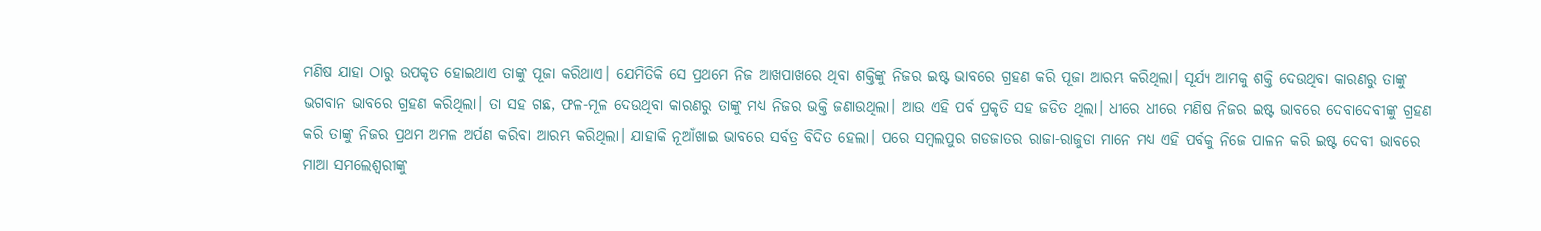ମଣିଷ ଯାହା ଠାରୁ ଉପକୃତ ହୋଇଥାଏ ତାଙ୍କୁ ପୂଜା କରିଥାଏ। ଯେମିତିକି ସେ ପ୍ରଥମେ ନିଜ ଆଖପାଖରେ ଥିବା ଶକ୍ତିଙ୍କୁ ନିଜର ଇଷ୍ଟ ଭାବରେ ଗ୍ରହଣ କରି ପୂଜା ଆରମ୍ଭ କରିଥିଲା। ସୂର୍ଯ୍ୟ ଆମକୁ ଶକ୍ତି ଦେଉଥିବା କାରଣରୁ ତାଙ୍କୁ ଭଗବାନ ଭାବରେ ଗ୍ରହଣ କରିଥିଲା। ତା ସହ ଗଛ, ଫଳ-ମୂଳ ଦେଉଥିବା କାରଣରୁ ତାଙ୍କୁ ମଧ୍ୟ ନିଜର ଭକ୍ତି ଜଣାଉଥିଲା। ଆଉ ଏହି ପର୍ବ ପ୍ରକୃତି ସହ ଜଡିତ ଥିଲା। ଧୀରେ ଧୀରେ ମଣିଷ ନିଜର ଇଷ୍ଟ ଭାବରେ ଦେବାଦେବୀଙ୍କୁ ଗ୍ରହଣ କରି ତାଙ୍କୁ ନିଜର ପ୍ରଥମ ଅମଳ ଅର୍ପଣ କରିବା ଆରମ୍ଭ କରିଥିଲା। ଯାହାକି ନୂଆଁଖାଇ ଭାବରେ ସର୍ବତ୍ର ବିଦିତ ହେଲା। ପରେ ସମ୍ବଲପୁର ଗଡଜାତର ରାଜା-ରାଜୁଡା ମାନେ ମଧ୍ୟ ଏହି ପର୍ବକୁ ନିଜେ ପାଳନ କରି ଇଷ୍ଟ ଦେବୀ ଭାବରେ ମାଆ ସମଲେଶ୍ୱରୀଙ୍କୁ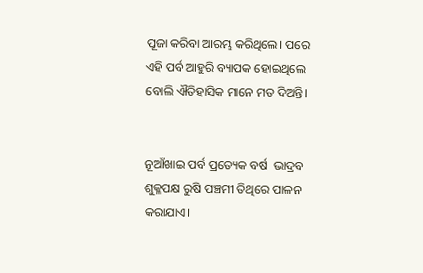ପୂଜା କରିବା ଆରମ୍ଭ କରିଥିଲେ। ପରେ ଏହି ପର୍ବ ଆହୁରି ବ୍ୟାପକ ହୋଇଥିଲେ ବୋଲି ଐତିହାସିକ ମାନେ ମତ ଦିଅନ୍ତି।


ନୂଆଁଖାଇ ପର୍ବ ପ୍ରତ୍ୟେକ ବର୍ଷ  ଭାଦ୍ରବ ଶୁକ୍ଳପକ୍ଷ ରୁଷି ପଞ୍ଚମୀ ତିଥିରେ ପାଳନ କରାଯାଏ।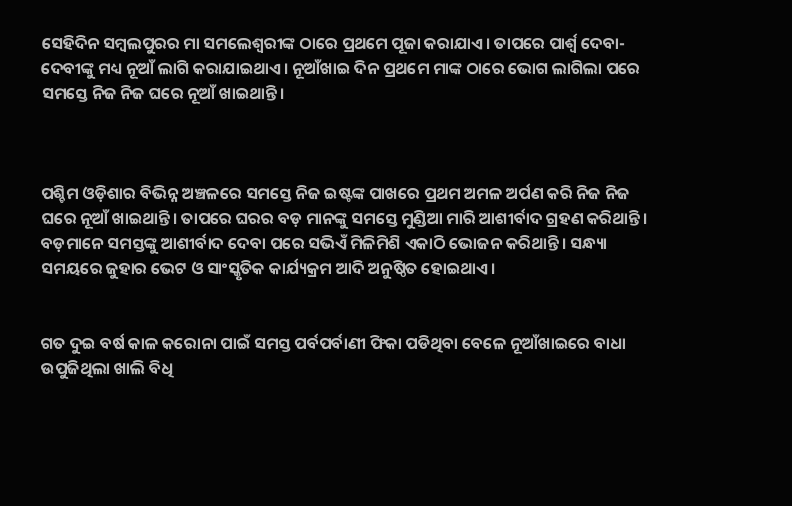ସେହିଦିନ ସମ୍ବଲପୁରର ମା ସମଲେଶ୍ୱରୀଙ୍କ ଠାରେ ପ୍ରଥମେ ପୂଜା କରାଯାଏ। ତାପରେ ପାର୍ଶ୍ଵ ଦେବା-ଦେବୀଙ୍କୁ ମଧ୍ୟ ନୂଆଁ ଲାଗି କରାଯାଇଥାଏ। ନୂଆଁଖାଇ ଦିନ ପ୍ରଥମେ ମାଙ୍କ ଠାରେ ଭୋଗ ଲାଗିଲା ପରେ ସମସ୍ତେ ନିଜ ନିଜ ଘରେ ନୂଆଁ ଖାଇଥାନ୍ତି।



ପଶ୍ଚିମ ଓଡ଼ିଶାର ବିଭିନ୍ନ ଅଞ୍ଚଳରେ ସମସ୍ତେ ନିଜ ଇଷ୍ଟଙ୍କ ପାଖରେ ପ୍ରଥମ ଅମଳ ଅର୍ପଣ କରି ନିଜ ନିଜ ଘରେ ନୂଆଁ ଖାଇଥାନ୍ତି। ତାପରେ ଘରର ବଡ଼ ମାନଙ୍କୁ ସମସ୍ତେ ମୁଣ୍ଡିଆ ମାରି ଆଶୀର୍ବାଦ ଗ୍ରହଣ କରିଥାନ୍ତି। ବଡ଼ମାନେ ସମସ୍ତଙ୍କୁ ଆଶୀର୍ବାଦ ଦେବା ପରେ ସଭିଏଁ ମିଳିମିଶି ଏକାଠି ଭୋଜନ କରିଥାନ୍ତି। ସନ୍ଧ୍ୟା ସମୟରେ ଜୁହାର ଭେଟ ଓ ସାଂସ୍କୃତିକ କାର୍ଯ୍ୟକ୍ରମ ଆଦି ଅନୁଷ୍ଠିତ ହୋଇଥାଏ।


ଗତ ଦୁଇ ବର୍ଷ କାଳ କରୋନା ପାଇଁ ସମସ୍ତ ପର୍ବପର୍ବାଣୀ ଫିକା ପଡିଥିବା ବେଳେ ନୂଆଁଖାଇରେ ବାଧା ଉପୁଜିଥିଲା ଖାଲି ବିଧି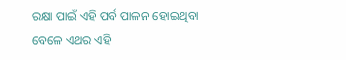ରକ୍ଷା ପାଇଁ ଏହି ପର୍ବ ପାଳନ ହୋଇଥିବା ବେଳେ ଏଥର ଏହି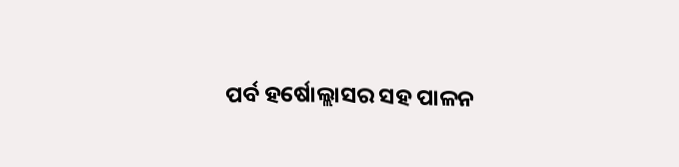ପର୍ବ ହର୍ଷୋଲ୍ଲାସର ସହ ପାଳନ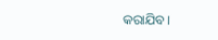କରାଯିବ।